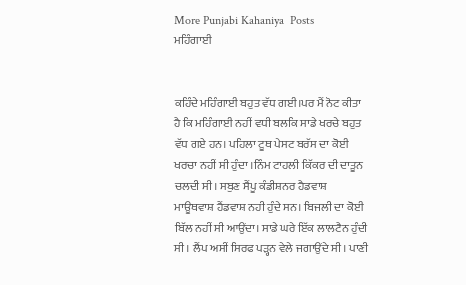More Punjabi Kahaniya  Posts
ਮਹਿੰਗਾਈ


ਕਹਿੰਦੇ ਮਹਿੰਗਾਈ ਬਹੁਤ ਵੱਧ ਗਈ।ਪਰ ਮੈਂ ਨੋਟ ਕੀਤਾ ਹੈ ਕਿ ਮਹਿੰਗਾਈ ਨਹੀਂ ਵਧੀ ਬਲਕਿ ਸਾਡੇ ਖਰਚੇ ਬਹੁਤ ਵੱਧ ਗਏ ਹਨ। ਪਹਿਲਾ ਟੂਥ ਪੇਸਟ ਬਰੱਸ ਦਾ ਕੋਈ ਖਰਚਾ ਨਹੀਂ ਸੀ ਹੁੰਦਾ ।ਨਿੰਮ ਟਾਹਲੀ ਕਿੱਕਰ ਦੀ ਦਾਤੂਨ ਚਲਦੀ ਸੀ। ਸਬੁਣ ਸੈਂਪੂ ਕੰਡੀਸ਼ਨਰ ਹੈਡਵਾਸ਼ ਮਾਊਥਵਾਸ਼ ਹੈਂਡਵਾਸ਼ ਨਹੀ ਹੁੰਦੇ ਸਨ। ਬਿਜਲੀ ਦਾ ਕੋਈ ਬਿੱਲ ਨਹੀਂ ਸੀ ਆਉਂਦਾ। ਸਾਡੇ ਘਰੇ ਇੱਕ ਲਾਲਟੈਨ ਹੁੰਦੀ ਸੀ। ਲੈਂਪ ਅਸੀਂ ਸਿਰਫ ਪੜ੍ਹਨ ਵੇਲੇ ਜਗਾਉਂਦੇ ਸੀ। ਪਾਣੀ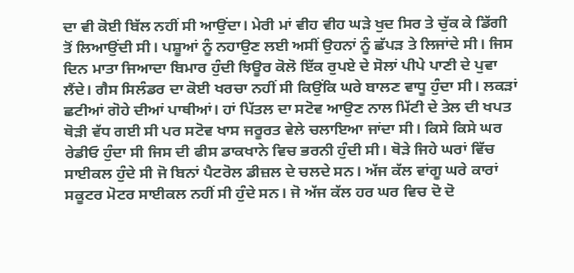ਦਾ ਵੀ ਕੋਈ ਬਿੱਲ ਨਹੀਂ ਸੀ ਆਉਂਦਾ। ਮੇਰੀ ਮਾਂ ਵੀਹ ਵੀਹ ਘੜੇ ਖੁਦ ਸਿਰ ਤੇ ਚੁੱਕ ਕੇ ਡਿੱਗੀ ਤੋਂ ਲਿਆਉਂਦੀ ਸੀ। ਪਸ਼ੂਆਂ ਨੂੰ ਨਹਾਉਣ ਲਈ ਅਸੀਂ ਉਹਨਾਂ ਨੂੰ ਛੱਪੜ ਤੇ ਲਿਜਾਂਦੇ ਸੀ। ਜਿਸ ਦਿਨ ਮਾਤਾ ਜਿਆਦਾ ਬਿਮਾਰ ਹੁੰਦੀ ਝਿਊਰ ਕੋਲੋ ਇੱਕ ਰੁਪਏ ਦੇ ਸੋਲਾਂ ਪੀਪੇ ਪਾਣੀ ਦੇ ਪੁਵਾ ਲੈਂਦੇ। ਗੈਸ ਸਿਲੰਡਰ ਦਾ ਕੋਈ ਖਰਚਾ ਨਹੀਂ ਸੀ ਕਿਉਂਕਿ ਘਰੇ ਬਾਲਣ ਵਾਧੂ ਹੁੰਦਾ ਸੀ। ਲਕੜਾਂ ਛਟੀਆਂ ਗੋਹੇ ਦੀਆਂ ਪਾਥੀਆਂ। ਹਾਂ ਪਿੱਤਲ ਦਾ ਸਟੋਵ ਆਉਣ ਨਾਲ ਮਿੱਟੀ ਦੇ ਤੇਲ ਦੀ ਖਪਤ ਥੋੜੀ ਵੱਧ ਗਈ ਸੀ ਪਰ ਸਟੋਵ ਖਾਸ ਜਰੂਰਤ ਵੇਲੇ ਚਲਾਇਆ ਜਾਂਦਾ ਸੀ। ਕਿਸੇ ਕਿਸੇ ਘਰ ਰੇਡੀਓ ਹੁੰਦਾ ਸੀ ਜਿਸ ਦੀ ਫੀਸ ਡਾਕਖਾਨੇ ਵਿਚ ਭਰਨੀ ਹੁੰਦੀ ਸੀ। ਥੋੜੇ ਜਿਹੇ ਘਰਾਂ ਵਿੱਚ ਸਾਈਕਲ ਹੁੰਦੇ ਸੀ ਜੋ ਬਿਨਾਂ ਪੈਟਰੋਲ ਡੀਜ਼ਲ ਦੇ ਚਲਦੇ ਸਨ। ਅੱਜ ਕੱਲ ਵਾਂਗੂ ਘਰੇ ਕਾਰਾਂ ਸਕੂਟਰ ਮੋਟਰ ਸਾਈਕਲ ਨਹੀਂ ਸੀ ਹੁੰਦੇ ਸਨ। ਜੋ ਅੱਜ ਕੱਲ ਹਰ ਘਰ ਵਿਚ ਦੋ ਦੋ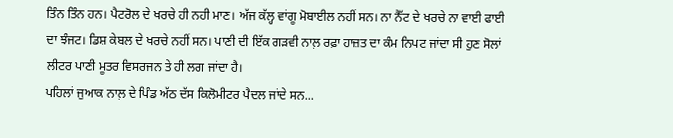ਤਿੰਨ ਤਿੰਨ ਹਨ। ਪੈਟਰੋਲ ਦੇ ਖਰਚੇ ਹੀ ਨਹੀ ਮਾਣ। ਅੱਜ ਕੱਲ੍ਹ ਵਾਂਗੂ ਮੋਬਾਈਲ ਨਹੀਂ ਸਨ। ਨਾ ਨੈੱਟ ਦੇ ਖਰਚੇ ਨਾ ਵਾਈ ਫਾਈ ਦਾ ਝੰਜਟ। ਡਿਸ਼ ਕੇਬਲ ਦੇ ਖਰਚੇ ਨਹੀਂ ਸਨ। ਪਾਣੀ ਦੀ ਇੱਕ ਗੜਵੀ ਨਾਲ਼ ਰਫ਼ਾ ਹਾਜ਼ਤ ਦਾ ਕੰਮ ਨਿਪਟ ਜਾਂਦਾ ਸੀ ਹੁਣ ਸੋਲਾਂ ਲੀਟਰ ਪਾਣੀ ਮੂਤਰ ਵਿਸਰਜਨ ਤੇ ਹੀ ਲਗ ਜਾਂਦਾ ਹੈ।
ਪਹਿਲਾਂ ਜੁਆਕ ਨਾਲ਼ ਦੇ ਪਿੰਡ ਅੱਠ ਦੱਸ ਕਿਲੋਮੀਟਰ ਪੈਦਲ ਜਾਂਦੇ ਸਨ...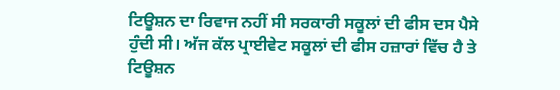ਟਿਊਸ਼ਨ ਦਾ ਰਿਵਾਜ ਨਹੀਂ ਸੀ ਸਰਕਾਰੀ ਸਕੂਲਾਂ ਦੀ ਫੀਸ ਦਸ ਪੈਸੇ ਹੁੰਦੀ ਸੀ। ਅੱਜ ਕੱਲ ਪ੍ਰਾਈਵੇਟ ਸਕੂਲਾਂ ਦੀ ਫੀਸ ਹਜ਼ਾਰਾਂ ਵਿੱਚ ਹੈ ਤੇ ਟਿਊਸ਼ਨ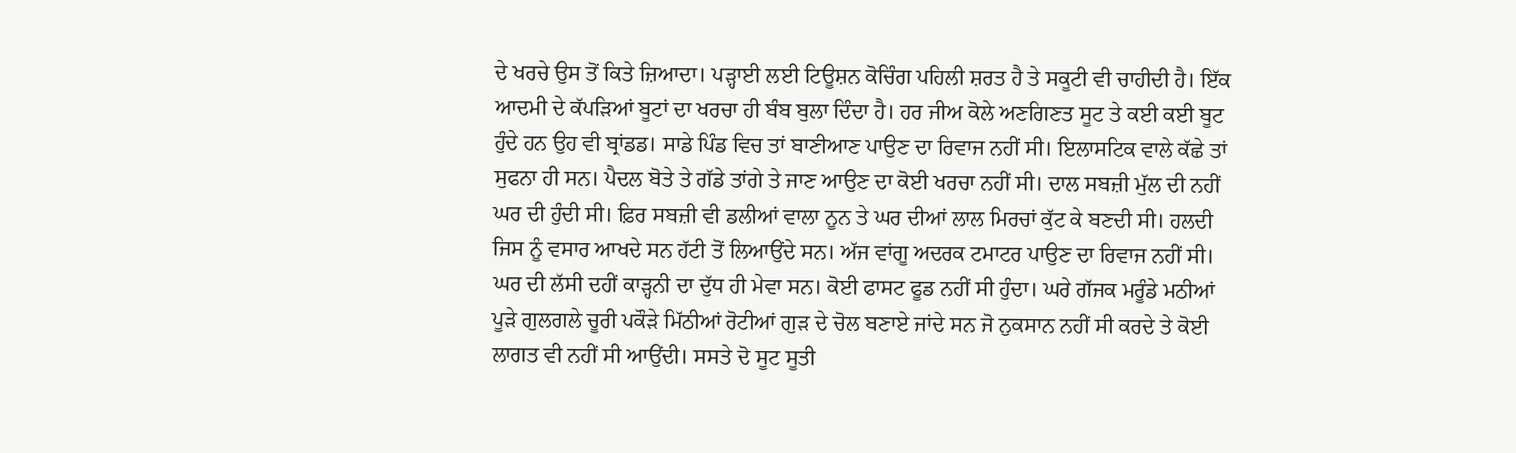ਦੇ ਖਰਚੇ ਉਸ ਤੋਂ ਕਿਤੇ ਜ਼ਿਆਦਾ। ਪੜ੍ਹਾਈ ਲਈ ਟਿਊਸ਼ਨ ਕੋਚਿੰਗ ਪਹਿਲੀ ਸ਼ਰਤ ਹੈ ਤੇ ਸਕੂਟੀ ਵੀ ਚਾਹੀਦੀ ਹੈ। ਇੱਕ ਆਦਮੀ ਦੇ ਕੱਪੜਿਆਂ ਬੂਟਾਂ ਦਾ ਖਰਚਾ ਹੀ ਬੰਬ ਬੁਲਾ ਦਿੰਦਾ ਹੈ। ਹਰ ਜੀਅ ਕੋਲੇ ਅਣਗਿਣਤ ਸੂਟ ਤੇ ਕਈ ਕਈ ਬੂਟ ਹੁੰਦੇ ਹਨ ਉਹ ਵੀ ਬ੍ਰਾਂਡਡ। ਸਾਡੇ ਪਿੰਡ ਵਿਚ ਤਾਂ ਬਾਣੀਆਣ ਪਾਉਣ ਦਾ ਰਿਵਾਜ ਨਹੀਂ ਸੀ। ਇਲਾਸਟਿਕ ਵਾਲੇ ਕੱਛੇ ਤਾਂ ਸੁਫਨਾ ਹੀ ਸਨ। ਪੈਦਲ ਬੋਤੇ ਤੇ ਗੱਡੇ ਤਾਂਗੇ ਤੇ ਜਾਣ ਆਉਣ ਦਾ ਕੋਈ ਖਰਚਾ ਨਹੀਂ ਸੀ। ਦਾਲ ਸਬਜ਼ੀ ਮੁੱਲ ਦੀ ਨਹੀਂ ਘਰ ਦੀ ਹੁੰਦੀ ਸੀ। ਫ਼ਿਰ ਸਬਜ਼ੀ ਵੀ ਡਲੀਆਂ ਵਾਲਾ ਨੂਨ ਤੇ ਘਰ ਦੀਆਂ ਲਾਲ ਮਿਰਚਾਂ ਕੁੱਟ ਕੇ ਬਣਦੀ ਸੀ। ਹਲਦੀ ਜਿਸ ਨੂੰ ਵਸਾਰ ਆਖਦੇ ਸਨ ਹੱਟੀ ਤੋਂ ਲਿਆਉਂਦੇ ਸਨ। ਅੱਜ ਵਾਂਗੂ ਅਦਰਕ ਟਮਾਟਰ ਪਾਉਣ ਦਾ ਰਿਵਾਜ ਨਹੀਂ ਸੀ। ਘਰ ਦੀ ਲੱਸੀ ਦਹੀਂ ਕਾੜ੍ਹਨੀ ਦਾ ਦੁੱਧ ਹੀ ਮੇਵਾ ਸਨ। ਕੋਈ ਫਾਸਟ ਫੂਡ ਨਹੀਂ ਸੀ ਹੁੰਦਾ। ਘਰੇ ਗੱਜਕ ਮਰੂੰਡੇ ਮਠੀਆਂ ਪੂੜੇ ਗੁਲਗਲੇ ਚੂਰੀ ਪਕੌੜੇ ਮਿੱਠੀਆਂ ਰੋਟੀਆਂ ਗੁੜ ਦੇ ਚੋਲ ਬਣਾਏ ਜਾਂਦੇ ਸਨ ਜੋ ਨੁਕਸਾਨ ਨਹੀਂ ਸੀ ਕਰਦੇ ਤੇ ਕੋਈ ਲਾਗਤ ਵੀ ਨਹੀਂ ਸੀ ਆਉਂਦੀ। ਸਸਤੇ ਦੋ ਸੂਟ ਸੂਤੀ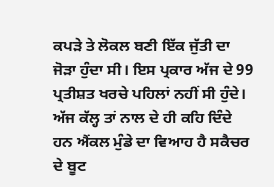ਕਪੜੇ ਤੇ ਲੋਕਲ ਬਣੀ ਇੱਕ ਜੁੱਤੀ ਦਾ ਜੋੜਾ ਹੁੰਦਾ ਸੀ। ਇਸ ਪ੍ਰਕਾਰ ਅੱਜ ਦੇ 99 ਪ੍ਰਤੀਸ਼ਤ ਖਰਚੇ ਪਹਿਲਾਂ ਨਹੀਂ ਸੀ ਹੁੰਦੇ।
ਅੱਜ ਕੱਲ੍ਹ ਤਾਂ ਨਾਲ ਦੇ ਹੀ ਕਹਿ ਦਿੰਦੇ ਹਨ ਐਂਕਲ ਮੁੰਡੇ ਦਾ ਵਿਆਹ ਹੈ ਸਕੈਚਰ ਦੇ ਬੂਟ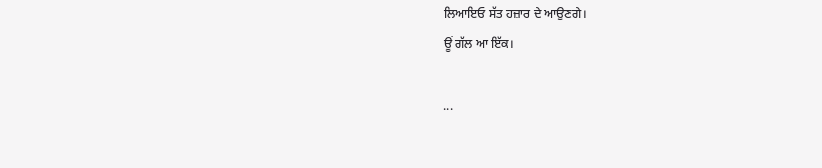ਲਿਆਇਓ ਸੱਤ ਹਜ਼ਾਰ ਦੇ ਆਉਣਗੇ।
ਊਂ ਗੱਲ ਆ ਇੱਕ।

...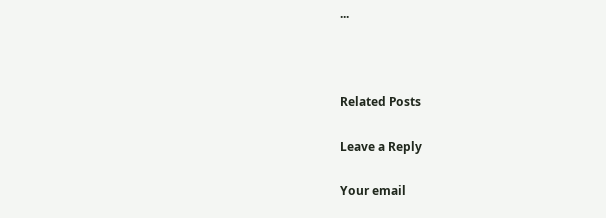...



Related Posts

Leave a Reply

Your email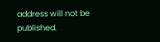address will not be published.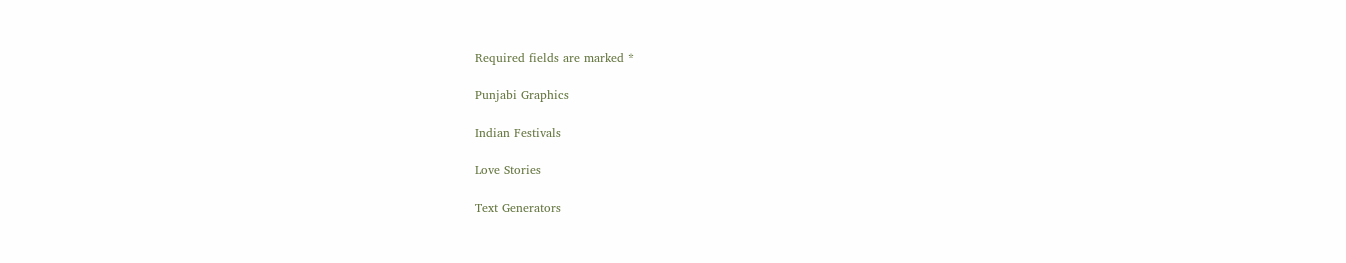Required fields are marked *

Punjabi Graphics

Indian Festivals

Love Stories

Text Generators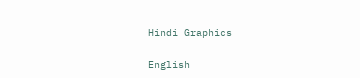Hindi Graphics

English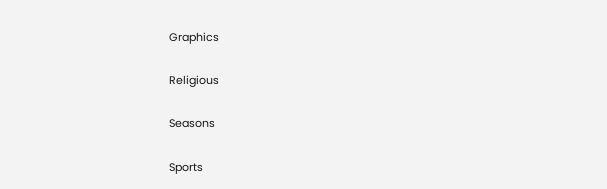Graphics

Religious

Seasons

Sports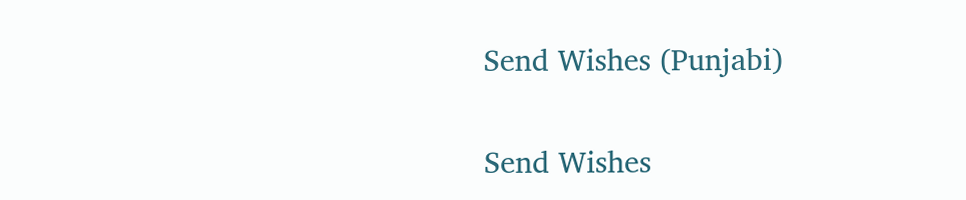Send Wishes (Punjabi)

Send Wishes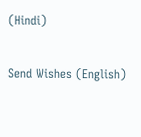(Hindi)

Send Wishes (English)